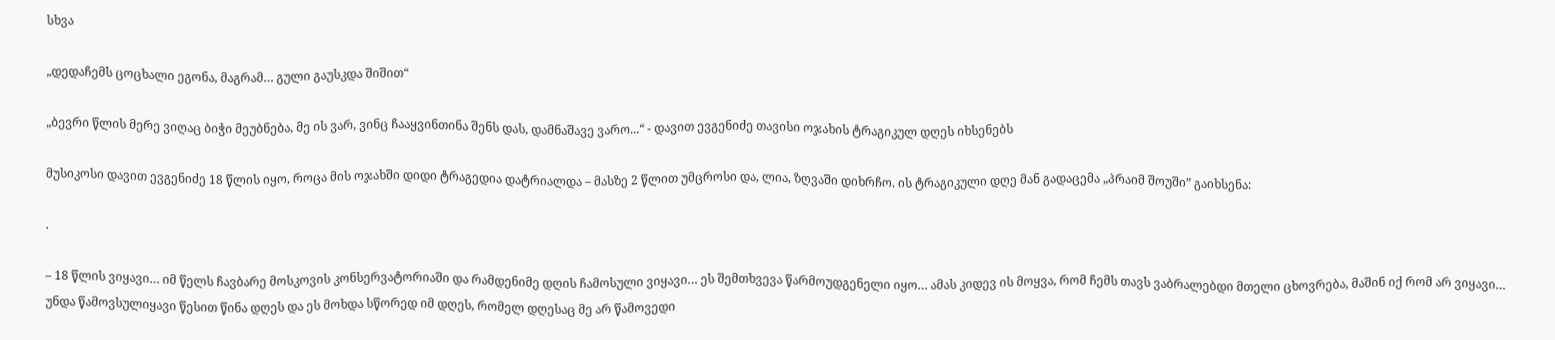სხვა

„დედაჩემს ცოცხალი ეგონა, მაგრამ… გული გაუსკდა შიშით“

„ბევრი წლის მერე ვიღაც ბიჭი მეუბნება, მე ის ვარ, ვინც ჩააყვინთინა შენს დას, დამნაშავე ვარო...“ - დავით ევგენიძე თავისი ოჯახის ტრაგიკულ დღეს იხსენებს

მუსიკოსი დავით ევგენიძე 18 წლის იყო, როცა მის ოჯახში დიდი ტრაგედია დატრიალდა – მასზე 2 წლით უმცროსი და, ლია, ზღვაში დიხრჩო. ის ტრაგიკული დღე მან გადაცემა „პრაიმ შოუში” გაიხსენა:

.

– 18 წლის ვიყავი… იმ წელს ჩავბარე მოსკოვის კონსერვატორიაში და რამდენიმე დღის ჩამოსული ვიყავი… ეს შემთხვევა წარმოუდგენელი იყო… ამას კიდევ ის მოყვა, რომ ჩემს თავს ვაბრალებდი მთელი ცხოვრება, მაშინ იქ რომ არ ვიყავი… უნდა წამოვსულიყავი წესით წინა დღეს და ეს მოხდა სწორედ იმ დღეს, რომელ დღესაც მე არ წამოვედი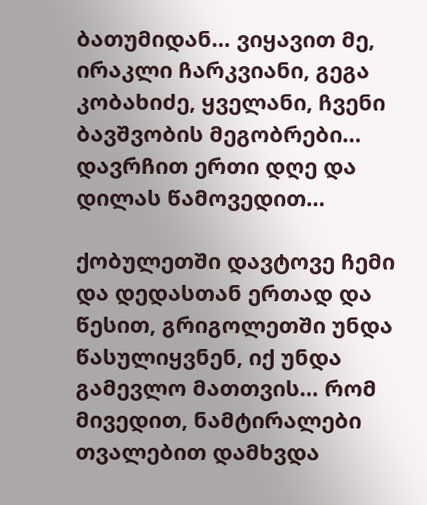ბათუმიდან… ვიყავით მე, ირაკლი ჩარკვიანი, გეგა კობახიძე, ყველანი, ჩვენი ბავშვობის მეგობრები… დავრჩით ერთი დღე და დილას წამოვედით…

ქობულეთში დავტოვე ჩემი და დედასთან ერთად და წესით, გრიგოლეთში უნდა წასულიყვნენ, იქ უნდა გამევლო მათთვის… რომ მივედით, ნამტირალები თვალებით დამხვდა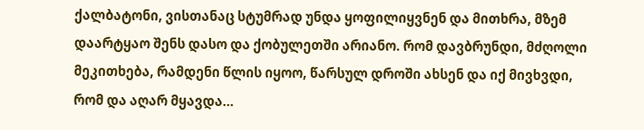ქალბატონი, ვისთანაც სტუმრად უნდა ყოფილიყვნენ და მითხრა, მზემ დაარტყაო შენს დასო და ქობულეთში არიანო. რომ დავბრუნდი, მძღოლი მეკითხება, რამდენი წლის იყოო, წარსულ დროში ახსენ და იქ მივხვდი, რომ და აღარ მყავდა…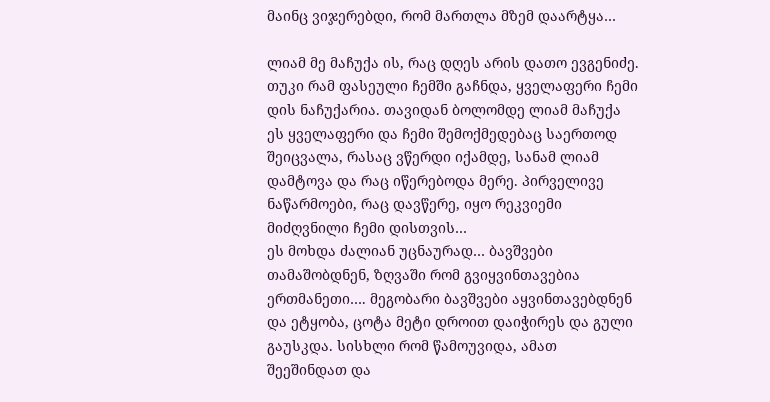მაინც ვიჯერებდი, რომ მართლა მზემ დაარტყა…

ლიამ მე მაჩუქა ის, რაც დღეს არის დათო ევგენიძე. თუკი რამ ფასეული ჩემში გაჩნდა, ყველაფერი ჩემი დის ნაჩუქარია. თავიდან ბოლომდე ლიამ მაჩუქა ეს ყველაფერი და ჩემი შემოქმედებაც საერთოდ შეიცვალა, რასაც ვწერდი იქამდე, სანამ ლიამ დამტოვა და რაც იწერებოდა მერე. პირველივე ნაწარმოები, რაც დავწერე, იყო რეკვიემი მიძღვნილი ჩემი დისთვის…
ეს მოხდა ძალიან უცნაურად… ბავშვები თამაშობდნენ, ზღვაში რომ გვიყვინთავებია ერთმანეთი…. მეგობარი ბავშვები აყვინთავებდნენ და ეტყობა, ცოტა მეტი დროით დაიჭირეს და გული გაუსკდა. სისხლი რომ წამოუვიდა, ამათ შეეშინდათ და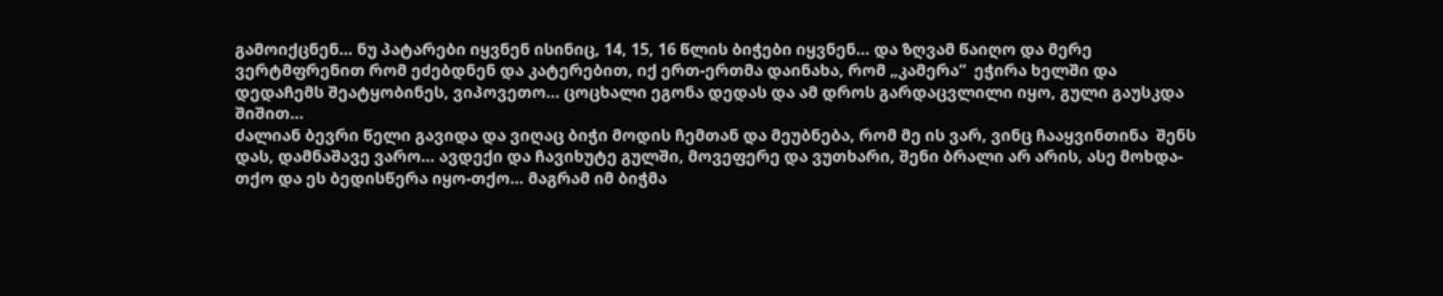გამოიქცნენ… ნუ პატარები იყვნენ ისინიც, 14, 15, 16 წლის ბიჭები იყვნენ… და ზღვამ წაიღო და მერე ვერტმფრენით რომ ეძებდნენ და კატერებით, იქ ერთ-ერთმა დაინახა, რომ „კამერა“  ეჭირა ხელში და დედაჩემს შეატყობინეს, ვიპოვეთო… ცოცხალი ეგონა დედას და ამ დროს გარდაცვლილი იყო, გული გაუსკდა შიშით…
ძალიან ბევრი წელი გავიდა და ვიღაც ბიჭი მოდის ჩემთან და მეუბნება, რომ მე ის ვარ, ვინც ჩააყვინთინა  შენს დას, დამნაშავე ვარო… ავდექი და ჩავიხუტე გულში, მოვეფერე და ვუთხარი, შენი ბრალი არ არის, ასე მოხდა-თქო და ეს ბედისწერა იყო-თქო… მაგრამ იმ ბიჭმა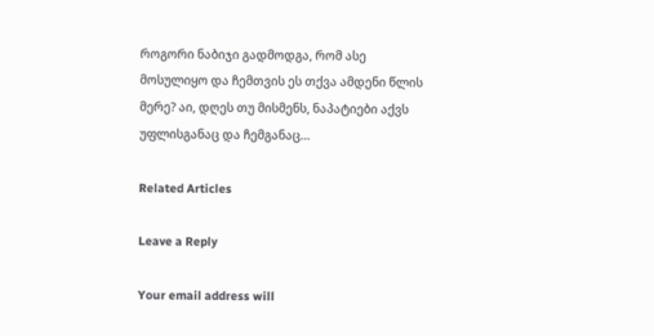როგორი ნაბიჯი გადმოდგა, რომ ასე მოსულიყო და ჩემთვის ეს თქვა ამდენი წლის მერე? აი, დღეს თუ მისმენს, ნაპატიები აქვს უფლისგანაც და ჩემგანაც…

Related Articles

Leave a Reply

Your email address will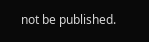not be published.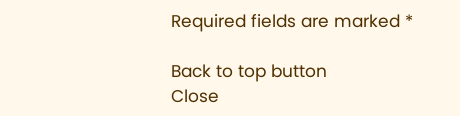Required fields are marked *

Back to top button
Close